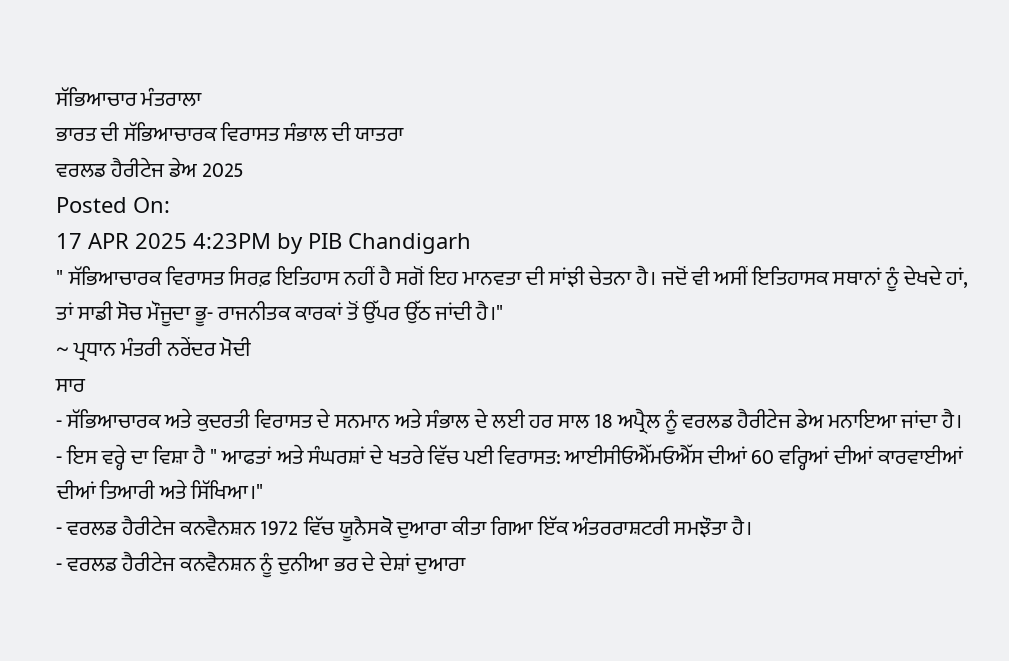ਸੱਭਿਆਚਾਰ ਮੰਤਰਾਲਾ
ਭਾਰਤ ਦੀ ਸੱਭਿਆਚਾਰਕ ਵਿਰਾਸਤ ਸੰਭਾਲ ਦੀ ਯਾਤਰਾ
ਵਰਲਡ ਹੈਰੀਟੇਜ ਡੇਅ 2025
Posted On:
17 APR 2025 4:23PM by PIB Chandigarh
" ਸੱਭਿਆਚਾਰਕ ਵਿਰਾਸਤ ਸਿਰਫ਼ ਇਤਿਹਾਸ ਨਹੀਂ ਹੈ ਸਗੋਂ ਇਹ ਮਾਨਵਤਾ ਦੀ ਸਾਂਝੀ ਚੇਤਨਾ ਹੈ। ਜਦੋਂ ਵੀ ਅਸੀਂ ਇਤਿਹਾਸਕ ਸਥਾਨਾਂ ਨੂੰ ਦੇਖਦੇ ਹਾਂ, ਤਾਂ ਸਾਡੀ ਸੋਚ ਮੌਜੂਦਾ ਭੂ- ਰਾਜਨੀਤਕ ਕਾਰਕਾਂ ਤੋਂ ਉੱਪਰ ਉੱਠ ਜਾਂਦੀ ਹੈ।"
~ ਪ੍ਰਧਾਨ ਮੰਤਰੀ ਨਰੇਂਦਰ ਮੋਦੀ
ਸਾਰ
- ਸੱਭਿਆਚਾਰਕ ਅਤੇ ਕੁਦਰਤੀ ਵਿਰਾਸਤ ਦੇ ਸਨਮਾਨ ਅਤੇ ਸੰਭਾਲ ਦੇ ਲਈ ਹਰ ਸਾਲ 18 ਅਪ੍ਰੈਲ ਨੂੰ ਵਰਲਡ ਹੈਰੀਟੇਜ ਡੇਅ ਮਨਾਇਆ ਜਾਂਦਾ ਹੈ।
- ਇਸ ਵਰ੍ਹੇ ਦਾ ਵਿਸ਼ਾ ਹੈ " ਆਫਤਾਂ ਅਤੇ ਸੰਘਰਸ਼ਾਂ ਦੇ ਖਤਰੇ ਵਿੱਚ ਪਈ ਵਿਰਾਸਤ: ਆਈਸੀਓਐੱਮਓਐੱਸ ਦੀਆਂ 60 ਵਰ੍ਹਿਆਂ ਦੀਆਂ ਕਾਰਵਾਈਆਂ ਦੀਆਂ ਤਿਆਰੀ ਅਤੇ ਸਿੱਖਿਆ।"
- ਵਰਲਡ ਹੈਰੀਟੇਜ ਕਨਵੈਨਸ਼ਨ 1972 ਵਿੱਚ ਯੂਨੈਸਕੋ ਦੁਆਰਾ ਕੀਤਾ ਗਿਆ ਇੱਕ ਅੰਤਰਰਾਸ਼ਟਰੀ ਸਮਝੌਤਾ ਹੈ।
- ਵਰਲਡ ਹੈਰੀਟੇਜ ਕਨਵੈਨਸ਼ਨ ਨੂੰ ਦੁਨੀਆ ਭਰ ਦੇ ਦੇਸ਼ਾਂ ਦੁਆਰਾ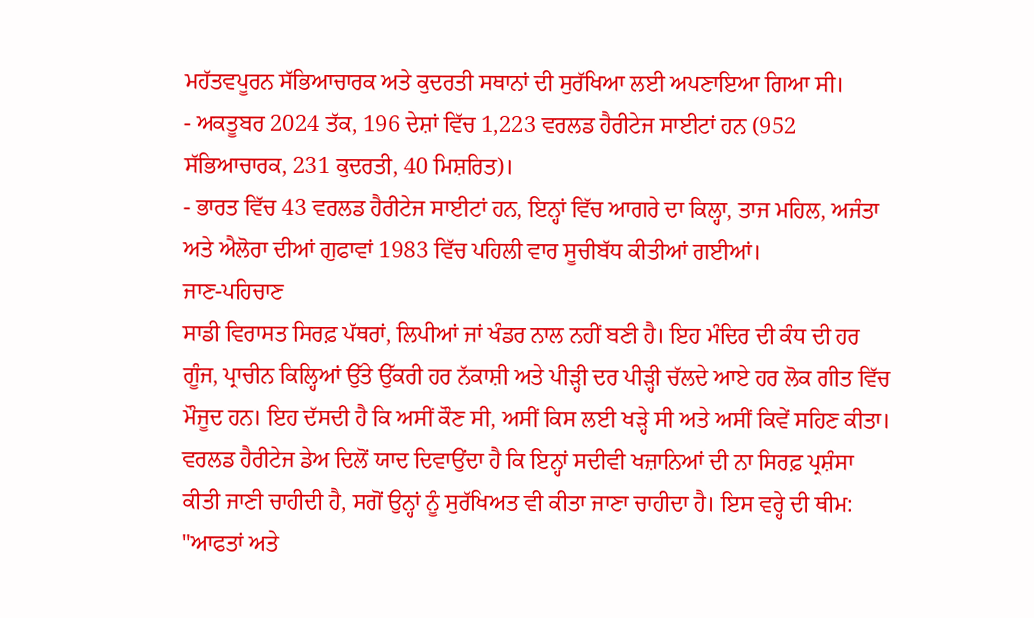ਮਹੱਤਵਪੂਰਨ ਸੱਭਿਆਚਾਰਕ ਅਤੇ ਕੁਦਰਤੀ ਸਥਾਨਾਂ ਦੀ ਸੁਰੱਖਿਆ ਲਈ ਅਪਣਾਇਆ ਗਿਆ ਸੀ।
- ਅਕਤੂਬਰ 2024 ਤੱਕ, 196 ਦੇਸ਼ਾਂ ਵਿੱਚ 1,223 ਵਰਲਡ ਹੈਰੀਟੇਜ ਸਾਈਟਾਂ ਹਨ (952 ਸੱਭਿਆਚਾਰਕ, 231 ਕੁਦਰਤੀ, 40 ਮਿਸ਼ਰਿਤ)।
- ਭਾਰਤ ਵਿੱਚ 43 ਵਰਲਡ ਹੈਰੀਟੇਜ ਸਾਈਟਾਂ ਹਨ, ਇਨ੍ਹਾਂ ਵਿੱਚ ਆਗਰੇ ਦਾ ਕਿਲ੍ਹਾ, ਤਾਜ ਮਹਿਲ, ਅਜੰਤਾ ਅਤੇ ਐਲੋਰਾ ਦੀਆਂ ਗੁਫਾਵਾਂ 1983 ਵਿੱਚ ਪਹਿਲੀ ਵਾਰ ਸੂਚੀਬੱਧ ਕੀਤੀਆਂ ਗਈਆਂ।
ਜਾਣ-ਪਹਿਚਾਣ
ਸਾਡੀ ਵਿਰਾਸਤ ਸਿਰਫ਼ ਪੱਥਰਾਂ, ਲਿਪੀਆਂ ਜਾਂ ਖੰਡਰ ਨਾਲ ਨਹੀਂ ਬਣੀ ਹੈ। ਇਹ ਮੰਦਿਰ ਦੀ ਕੰਧ ਦੀ ਹਰ ਗੂੰਜ, ਪ੍ਰਾਚੀਨ ਕਿਲ੍ਹਿਆਂ ਉੱਤੇ ਉੱਕਰੀ ਹਰ ਨੱਕਾਸ਼ੀ ਅਤੇ ਪੀੜ੍ਹੀ ਦਰ ਪੀੜ੍ਹੀ ਚੱਲਦੇ ਆਏ ਹਰ ਲੋਕ ਗੀਤ ਵਿੱਚ ਮੌਜੂਦ ਹਨ। ਇਹ ਦੱਸਦੀ ਹੈ ਕਿ ਅਸੀਂ ਕੌਣ ਸੀ, ਅਸੀਂ ਕਿਸ ਲਈ ਖੜ੍ਹੇ ਸੀ ਅਤੇ ਅਸੀਂ ਕਿਵੇਂ ਸਹਿਣ ਕੀਤਾ। ਵਰਲਡ ਹੈਰੀਟੇਜ ਡੇਅ ਦਿਲੋਂ ਯਾਦ ਦਿਵਾਉਂਦਾ ਹੈ ਕਿ ਇਨ੍ਹਾਂ ਸਦੀਵੀ ਖਜ਼ਾਨਿਆਂ ਦੀ ਨਾ ਸਿਰਫ਼ ਪ੍ਰਸ਼ੰਸਾ ਕੀਤੀ ਜਾਣੀ ਚਾਹੀਦੀ ਹੈ, ਸਗੋਂ ਉਨ੍ਹਾਂ ਨੂੰ ਸੁਰੱਖਿਅਤ ਵੀ ਕੀਤਾ ਜਾਣਾ ਚਾਹੀਦਾ ਹੈ। ਇਸ ਵਰ੍ਹੇ ਦੀ ਥੀਮ: "ਆਫਤਾਂ ਅਤੇ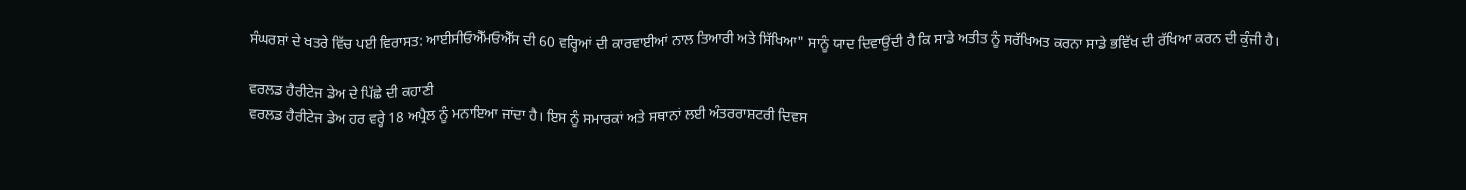ਸੰਘਰਸ਼ਾਂ ਦੇ ਖਤਰੇ ਵਿੱਚ ਪਈ ਵਿਰਾਸਤ: ਆਈਸੀਓਐੱਮਓਐੱਸ ਦੀ 60 ਵਰ੍ਹਿਆਂ ਦੀ ਕਾਰਵਾਈਆਂ ਨਾਲ ਤਿਆਰੀ ਅਤੇ ਸਿੱਖਿਆ" ਸਾਨੂੰ ਯਾਦ ਦਿਵਾਉਂਦੀ ਹੈ ਕਿ ਸਾਡੇ ਅਤੀਤ ਨੂੰ ਸਰੱਖਿਅਤ ਕਰਨਾ ਸਾਡੇ ਭਵਿੱਖ ਦੀ ਰੱਖਿਆ ਕਰਨ ਦੀ ਕੁੰਜੀ ਹੈ।

ਵਰਲਡ ਹੈਰੀਟੇਜ ਡੇਅ ਦੇ ਪਿੱਛੇ ਦੀ ਕਹਾਣੀ
ਵਰਲਡ ਹੈਰੀਟੇਜ ਡੇਅ ਹਰ ਵਰ੍ਹੇ 18 ਅਪ੍ਰੈਲ ਨੂੰ ਮਨਾਇਆ ਜਾਂਦਾ ਹੈ। ਇਸ ਨੂੰ ਸਮਾਰਕਾਂ ਅਤੇ ਸਥਾਨਾਂ ਲਈ ਅੰਤਰਰਾਸ਼ਟਰੀ ਦਿਵਸ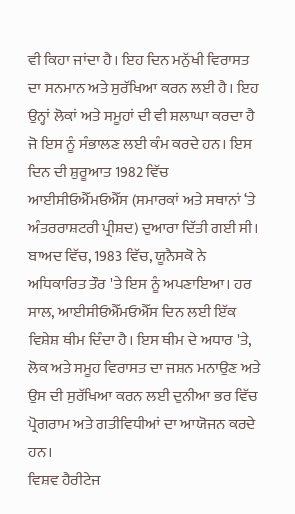ਵੀ ਕਿਹਾ ਜਾਂਦਾ ਹੈ। ਇਹ ਦਿਨ ਮਨੁੱਖੀ ਵਿਰਾਸਤ ਦਾ ਸਨਮਾਨ ਅਤੇ ਸੁਰੱਖਿਆ ਕਰਨ ਲਈ ਹੈ। ਇਹ ਉਨ੍ਹਾਂ ਲੋਕਾਂ ਅਤੇ ਸਮੂਹਾਂ ਦੀ ਵੀ ਸ਼ਲਾਘਾ ਕਰਦਾ ਹੈ ਜੋ ਇਸ ਨੂੰ ਸੰਭਾਲਣ ਲਈ ਕੰਮ ਕਰਦੇ ਹਨ। ਇਸ ਦਿਨ ਦੀ ਸ਼ੁਰੂਆਤ 1982 ਵਿੱਚ ਆਈਸੀਓਐੱਮਓਐੱਸ (ਸਮਾਰਕਾਂ ਅਤੇ ਸਥਾਨਾਂ ‘ਤੇ ਅੰਤਰਰਾਸ਼ਟਰੀ ਪ੍ਰੀਸ਼ਦ) ਦੁਆਰਾ ਦਿੱਤੀ ਗਈ ਸੀ। ਬਾਅਦ ਵਿੱਚ, 1983 ਵਿੱਚ, ਯੂਨੈਸਕੋ ਨੇ ਅਧਿਕਾਰਿਤ ਤੌਰ 'ਤੇ ਇਸ ਨੂੰ ਅਪਣਾਇਆ। ਹਰ ਸਾਲ, ਆਈਸੀਓਐੱਮਓਐੱਸ ਦਿਨ ਲਈ ਇੱਕ ਵਿਸ਼ੇਸ਼ ਥੀਮ ਦਿੰਦਾ ਹੈ। ਇਸ ਥੀਮ ਦੇ ਅਧਾਰ 'ਤੇ, ਲੋਕ ਅਤੇ ਸਮੂਹ ਵਿਰਾਸਤ ਦਾ ਜਸ਼ਨ ਮਨਾਉਣ ਅਤੇ ਉਸ ਦੀ ਸੁਰੱਖਿਆ ਕਰਨ ਲਈ ਦੁਨੀਆ ਭਰ ਵਿੱਚ ਪ੍ਰੋਗਰਾਮ ਅਤੇ ਗਤੀਵਿਧੀਆਂ ਦਾ ਆਯੋਜਨ ਕਰਦੇ ਹਨ।
ਵਿਸ਼ਵ ਹੈਰੀਟੇਜ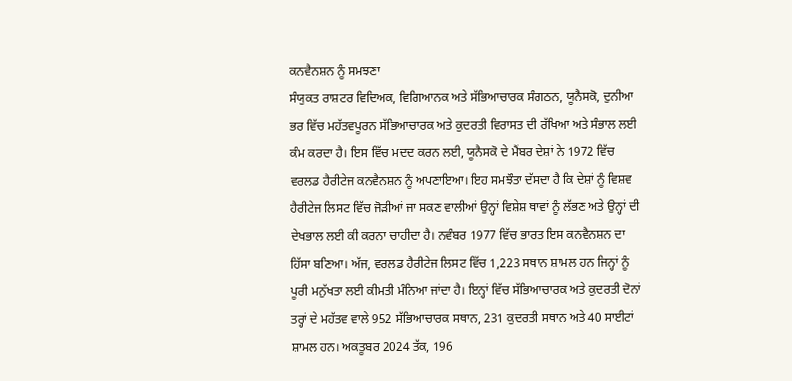ਕਨਵੈਨਸ਼ਨ ਨੂੰ ਸਮਝਣਾ
ਸੰਯੁਕਤ ਰਾਸ਼ਟਰ ਵਿਦਿਅਕ, ਵਿਗਿਆਨਕ ਅਤੇ ਸੱਭਿਆਚਾਰਕ ਸੰਗਠਨ, ਯੂਨੈਸਕੋ, ਦੁਨੀਆ ਭਰ ਵਿੱਚ ਮਹੱਤਵਪੂਰਨ ਸੱਭਿਆਚਾਰਕ ਅਤੇ ਕੁਦਰਤੀ ਵਿਰਾਸਤ ਦੀ ਰੱਖਿਆ ਅਤੇ ਸੰਭਾਲ ਲਈ ਕੰਮ ਕਰਦਾ ਹੈ। ਇਸ ਵਿੱਚ ਮਦਦ ਕਰਨ ਲਈ, ਯੂਨੈਸਕੋ ਦੇ ਮੈਂਬਰ ਦੇਸ਼ਾਂ ਨੇ 1972 ਵਿੱਚ ਵਰਲਡ ਹੈਰੀਟੇਜ ਕਨਵੈਨਸ਼ਨ ਨੂੰ ਅਪਣਾਇਆ। ਇਹ ਸਮਝੌਤਾ ਦੱਸਦਾ ਹੈ ਕਿ ਦੇਸ਼ਾਂ ਨੂੰ ਵਿਸ਼ਵ ਹੈਰੀਟੇਜ ਲਿਸਟ ਵਿੱਚ ਜੋੜੀਆਂ ਜਾ ਸਕਣ ਵਾਲੀਆਂ ਉਨ੍ਹਾਂ ਵਿਸ਼ੇਸ਼ ਥਾਵਾਂ ਨੂੰ ਲੱਭਣ ਅਤੇ ਉਨ੍ਹਾਂ ਦੀ ਦੇਖਭਾਲ ਲਈ ਕੀ ਕਰਨਾ ਚਾਹੀਦਾ ਹੈ। ਨਵੰਬਰ 1977 ਵਿੱਚ ਭਾਰਤ ਇਸ ਕਨਵੈਨਸ਼ਨ ਦਾ ਹਿੱਸਾ ਬਣਿਆ। ਅੱਜ, ਵਰਲਡ ਹੈਰੀਟੇਜ ਲਿਸਟ ਵਿੱਚ 1,223 ਸਥਾਨ ਸ਼ਾਮਲ ਹਨ ਜਿਨ੍ਹਾਂ ਨੂੰ ਪੂਰੀ ਮਨੁੱਖਤਾ ਲਈ ਕੀਮਤੀ ਮੰਨਿਆ ਜਾਂਦਾ ਹੈ। ਇਨ੍ਹਾਂ ਵਿੱਚ ਸੱਭਿਆਚਾਰਕ ਅਤੇ ਕੁਦਰਤੀ ਦੋਨਾਂ ਤਰ੍ਹਾਂ ਦੇ ਮਹੱਤਵ ਵਾਲੇ 952 ਸੱਭਿਆਚਾਰਕ ਸਥਾਨ, 231 ਕੁਦਰਤੀ ਸਥਾਨ ਅਤੇ 40 ਸਾਈਟਾਂ ਸ਼ਾਮਲ ਹਨ। ਅਕਤੂਬਰ 2024 ਤੱਕ, 196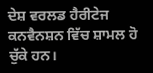ਦੇਸ਼ ਵਰਲਡ ਹੈਰੀਟੇਜ ਕਨਵੈਨਸ਼ਨ ਵਿੱਚ ਸ਼ਾਮਲ ਹੋ ਚੁੱਕੇ ਹਨ।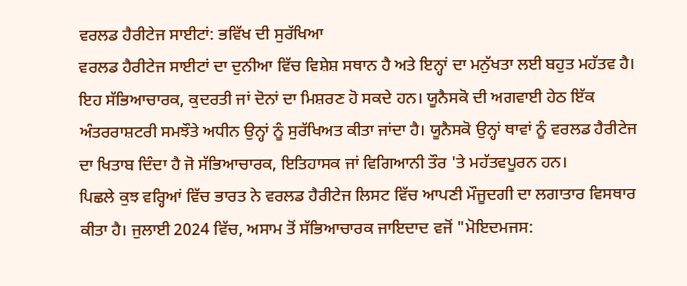ਵਰਲਡ ਹੈਰੀਟੇਜ ਸਾਈਟਾਂ: ਭਵਿੱਖ ਦੀ ਸੁਰੱਖਿਆ
ਵਰਲਡ ਹੈਰੀਟੇਜ ਸਾਈਟਾਂ ਦਾ ਦੁਨੀਆ ਵਿੱਚ ਵਿਸ਼ੇਸ਼ ਸਥਾਨ ਹੈ ਅਤੇ ਇਨ੍ਹਾਂ ਦਾ ਮਨੁੱਖਤਾ ਲਈ ਬਹੁਤ ਮਹੱਤਵ ਹੈ। ਇਹ ਸੱਭਿਆਚਾਰਕ, ਕੁਦਰਤੀ ਜਾਂ ਦੋਨਾਂ ਦਾ ਮਿਸ਼ਰਣ ਹੋ ਸਕਦੇ ਹਨ। ਯੂਨੈਸਕੋ ਦੀ ਅਗਵਾਈ ਹੇਠ ਇੱਕ ਅੰਤਰਰਾਸ਼ਟਰੀ ਸਮਝੌਤੇ ਅਧੀਨ ਉਨ੍ਹਾਂ ਨੂੰ ਸੁਰੱਖਿਅਤ ਕੀਤਾ ਜਾਂਦਾ ਹੈ। ਯੂਨੈਸਕੋ ਉਨ੍ਹਾਂ ਥਾਵਾਂ ਨੂੰ ਵਰਲਡ ਹੈਰੀਟੇਜ ਦਾ ਖਿਤਾਬ ਦਿੰਦਾ ਹੈ ਜੋ ਸੱਭਿਆਚਾਰਕ, ਇਤਿਹਾਸਕ ਜਾਂ ਵਿਗਿਆਨੀ ਤੌਰ 'ਤੇ ਮਹੱਤਵਪੂਰਨ ਹਨ।
ਪਿਛਲੇ ਕੁਝ ਵਰ੍ਹਿਆਂ ਵਿੱਚ ਭਾਰਤ ਨੇ ਵਰਲਡ ਹੈਰੀਟੇਜ ਲਿਸਟ ਵਿੱਚ ਆਪਣੀ ਮੌਜੂਦਗੀ ਦਾ ਲਗਾਤਾਰ ਵਿਸਥਾਰ ਕੀਤਾ ਹੈ। ਜੁਲਾਈ 2024 ਵਿੱਚ, ਅਸਾਮ ਤੋਂ ਸੱਭਿਆਚਾਰਕ ਜਾਇਦਾਦ ਵਜੋਂ "ਮੋਇਦਮਜਸ: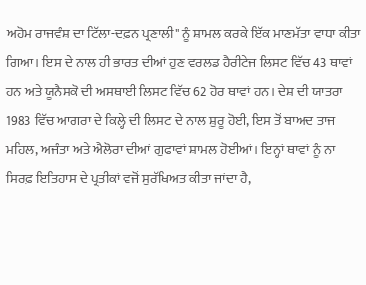ਅਹੋਮ ਰਾਜਵੰਸ਼ ਦਾ ਟਿੱਲਾ-ਦਫ਼ਨ ਪ੍ਰਣਾਲੀ" ਨੂੰ ਸ਼ਾਮਲ ਕਰਕੇ ਇੱਕ ਮਾਣਮੱਤਾ ਵਾਧਾ ਕੀਤਾ ਗਿਆ। ਇਸ ਦੇ ਨਾਲ ਹੀ ਭਾਰਤ ਦੀਆਂ ਹੁਣ ਵਰਲਡ ਹੈਰੀਟੇਜ ਲਿਸਟ ਵਿੱਚ 43 ਥਾਵਾਂ ਹਨ ਅਤੇ ਯੂਨੈਸਕੋ ਦੀ ਅਸਥਾਈ ਲਿਸਟ ਵਿੱਚ 62 ਹੋਰ ਥਾਵਾਂ ਹਨ। ਦੇਸ਼ ਦੀ ਯਾਤਰਾ 1983 ਵਿੱਚ ਆਗਰਾ ਦੇ ਕਿਲ੍ਹੇ ਦੀ ਲਿਸਟ ਦੇ ਨਾਲ ਸ਼ੁਰੂ ਹੋਈ, ਇਸ ਤੋਂ ਬਾਅਦ ਤਾਜ ਮਹਿਲ, ਅਜੰਤਾ ਅਤੇ ਐਲੋਰਾ ਦੀਆਂ ਗੁਫਾਵਾਂ ਸ਼ਾਮਲ ਹੋਈਆਂ। ਇਨ੍ਹਾਂ ਥਾਵਾਂ ਨੂੰ ਨਾ ਸਿਰਫ਼ ਇਤਿਹਾਸ ਦੇ ਪ੍ਰਤੀਕਾਂ ਵਜੋਂ ਸੁਰੱਖਿਅਤ ਕੀਤਾ ਜਾਂਦਾ ਹੈ,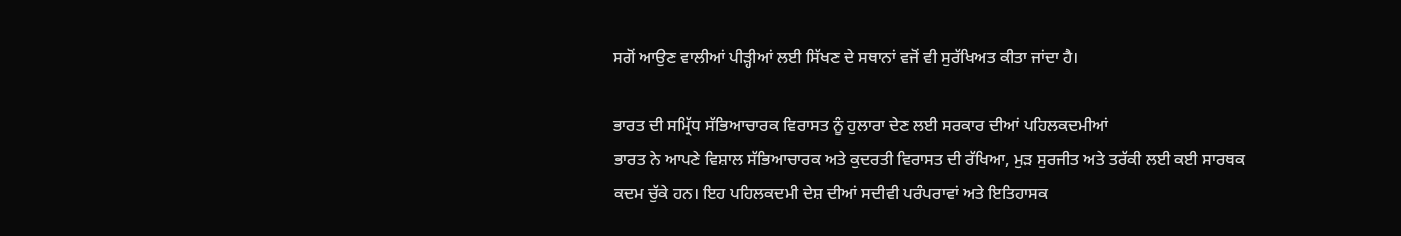ਸਗੋਂ ਆਉਣ ਵਾਲੀਆਂ ਪੀੜ੍ਹੀਆਂ ਲਈ ਸਿੱਖਣ ਦੇ ਸਥਾਨਾਂ ਵਜੋਂ ਵੀ ਸੁਰੱਖਿਅਤ ਕੀਤਾ ਜਾਂਦਾ ਹੈ।

ਭਾਰਤ ਦੀ ਸਮ੍ਰਿੱਧ ਸੱਭਿਆਚਾਰਕ ਵਿਰਾਸਤ ਨੂੰ ਹੁਲਾਰਾ ਦੇਣ ਲਈ ਸਰਕਾਰ ਦੀਆਂ ਪਹਿਲਕਦਮੀਆਂ
ਭਾਰਤ ਨੇ ਆਪਣੇ ਵਿਸ਼ਾਲ ਸੱਭਿਆਚਾਰਕ ਅਤੇ ਕੁਦਰਤੀ ਵਿਰਾਸਤ ਦੀ ਰੱਖਿਆ, ਮੁੜ ਸੁਰਜੀਤ ਅਤੇ ਤਰੱਕੀ ਲਈ ਕਈ ਸਾਰਥਕ ਕਦਮ ਚੁੱਕੇ ਹਨ। ਇਹ ਪਹਿਲਕਦਮੀ ਦੇਸ਼ ਦੀਆਂ ਸਦੀਵੀ ਪਰੰਪਰਾਵਾਂ ਅਤੇ ਇਤਿਹਾਸਕ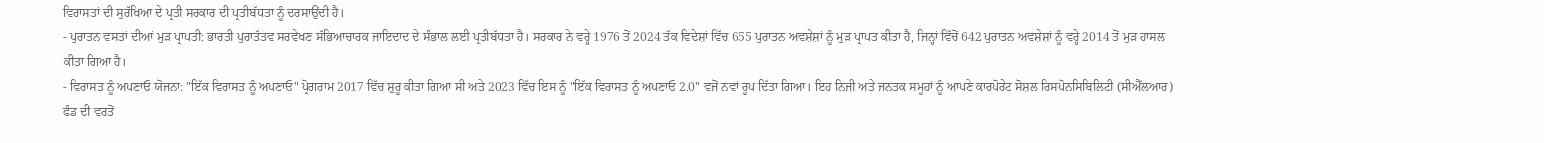ਵਿਰਾਸਤਾਂ ਦੀ ਸੁਰੱਖਿਆ ਦੇ ਪ੍ਰਤੀ ਸਰਕਾਰ ਦੀ ਪ੍ਰਤੀਬੱਧਤਾ ਨੂੰ ਦਰਸਾਉਂਦੀ ਹੈ।
- ਪੁਰਾਤਨ ਵਸਤਾਂ ਦੀਆਂ ਮੁੜ ਪ੍ਰਾਪਤੀ: ਭਾਰਤੀ ਪੁਰਾਤੱਤਵ ਸਰਵੇਖਣ ਸੱਭਿਆਚਾਰਕ ਜਾਇਦਾਦ ਦੇ ਸੰਭਾਲ ਲਈ ਪ੍ਰਤੀਬੱਧਤਾ ਹੈ। ਸਰਕਾਰ ਨੇ ਵਰ੍ਹੇ 1976 ਤੋਂ 2024 ਤੱਕ ਵਿਦੇਸ਼ਾਂ ਵਿੱਚ 655 ਪੁਰਾਤਨ ਅਵਸ਼ੇਸ਼ਾਂ ਨੂੰ ਮੁੜ ਪ੍ਰਾਪਤ ਕੀਤਾ ਹੈ, ਜਿਨ੍ਹਾਂ ਵਿੱਚੋਂ 642 ਪੁਰਾਤਨ ਅਵਸ਼ੇਸ਼ਾਂ ਨੂੰ ਵਰ੍ਹੇ 2014 ਤੋਂ ਮੁੜ ਹਾਸਲ ਕੀਤਾ ਗਿਆ ਹੈ।
- ਵਿਰਾਸਤ ਨੂੰ ਅਪਣਾਓ ਯੋਜਨਾ: "ਇੱਕ ਵਿਰਾਸਤ ਨੂੰ ਅਪਣਾਓ" ਪ੍ਰੋਗਰਾਮ 2017 ਵਿੱਚ ਸ਼ੁਰੂ ਕੀਤਾ ਗਿਆ ਸੀ ਅਤੇ 2023 ਵਿੱਚ ਇਸ ਨੂੰ "ਇੱਕ ਵਿਰਾਸਤ ਨੂੰ ਅਪਣਾਓ 2.0" ਵਜੋਂ ਨਵਾਂ ਰੂਪ ਦਿੱਤਾ ਗਿਆ। ਇਹ ਨਿਜੀ ਅਤੇ ਜਨਤਕ ਸਮੂਹਾਂ ਨੂੰ ਆਪਣੇ ਕਾਰਪੋਰੇਟ ਸੋਸ਼ਲ ਰਿਸਪੋਨਸਿਬਿਲਿਟੀ (ਸੀਐੱਲਆਰ) ਫੰਡ ਦੀ ਵਰਤੋਂ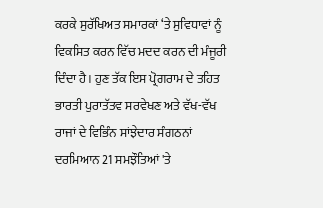ਕਰਕੇ ਸੁਰੱਖਿਅਤ ਸਮਾਰਕਾਂ ‘ਤੇ ਸੁਵਿਧਾਵਾਂ ਨੂੰ ਵਿਕਸਿਤ ਕਰਨ ਵਿੱਚ ਮਦਦ ਕਰਨ ਦੀ ਮੰਜੂਰੀ ਦਿੰਦਾ ਹੈ। ਹੁਣ ਤੱਕ ਇਸ ਪ੍ਰੋਗਰਾਮ ਦੇ ਤਹਿਤ ਭਾਰਤੀ ਪੁਰਾਤੱਤਵ ਸਰਵੇਖਣ ਅਤੇ ਵੱਖ-ਵੱਖ ਰਾਜਾਂ ਦੇ ਵਿਭਿੰਨ ਸਾਂਝੇਦਾਰ ਸੰਗਠਨਾਂ ਦਰਮਿਆਨ 21 ਸਮਝੌਤਿਆਂ 'ਤੇ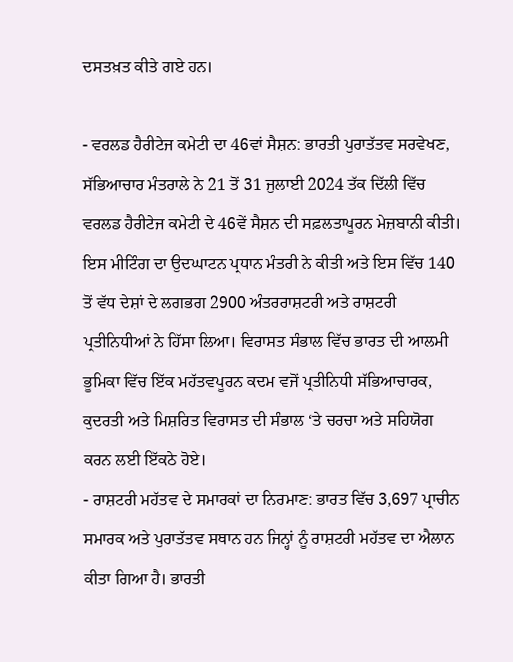ਦਸਤਖ਼ਤ ਕੀਤੇ ਗਏ ਹਨ।

- ਵਰਲਡ ਹੈਰੀਟੇਜ ਕਮੇਟੀ ਦਾ 46ਵਾਂ ਸੈਸ਼ਨ: ਭਾਰਤੀ ਪੁਰਾਤੱਤਵ ਸਰਵੇਖਣ, ਸੱਭਿਆਚਾਰ ਮੰਤਰਾਲੇ ਨੇ 21 ਤੋਂ 31 ਜੁਲਾਈ 2024 ਤੱਕ ਦਿੱਲੀ ਵਿੱਚ ਵਰਲਡ ਹੈਰੀਟੇਜ ਕਮੇਟੀ ਦੇ 46ਵੇਂ ਸੈਸ਼ਨ ਦੀ ਸਫ਼ਲਤਾਪੂਰਨ ਮੇਜ਼ਬਾਨੀ ਕੀਤੀ। ਇਸ ਮੀਟਿੰਗ ਦਾ ਉਦਘਾਟਨ ਪ੍ਰਧਾਨ ਮੰਤਰੀ ਨੇ ਕੀਤੀ ਅਤੇ ਇਸ ਵਿੱਚ 140 ਤੋਂ ਵੱਧ ਦੇਸ਼ਾਂ ਦੇ ਲਗਭਗ 2900 ਅੰਤਰਰਾਸ਼ਟਰੀ ਅਤੇ ਰਾਸ਼ਟਰੀ ਪ੍ਰਤੀਨਿਧੀਆਂ ਨੇ ਹਿੱਸਾ ਲਿਆ। ਵਿਰਾਸਤ ਸੰਭਾਲ ਵਿੱਚ ਭਾਰਤ ਦੀ ਆਲਮੀ ਭੂਮਿਕਾ ਵਿੱਚ ਇੱਕ ਮਹੱਤਵਪੂਰਨ ਕਦਮ ਵਜੋਂ ਪ੍ਰਤੀਨਿਧੀ ਸੱਭਿਆਚਾਰਕ, ਕੁਦਰਤੀ ਅਤੇ ਮਿਸ਼ਰਿਤ ਵਿਰਾਸਤ ਦੀ ਸੰਭਾਲ ‘ਤੇ ਚਰਚਾ ਅਤੇ ਸਹਿਯੋਗ ਕਰਨ ਲਈ ਇੱਕਠੇ ਹੋਏ।
- ਰਾਸ਼ਟਰੀ ਮਹੱਤਵ ਦੇ ਸਮਾਰਕਾਂ ਦਾ ਨਿਰਮਾਣ: ਭਾਰਤ ਵਿੱਚ 3,697 ਪ੍ਰਾਚੀਨ ਸਮਾਰਕ ਅਤੇ ਪੁਰਾਤੱਤਵ ਸਥਾਨ ਹਨ ਜਿਨ੍ਹਾਂ ਨੂੰ ਰਾਸ਼ਟਰੀ ਮਹੱਤਵ ਦਾ ਐਲਾਨ ਕੀਤਾ ਗਿਆ ਹੈ। ਭਾਰਤੀ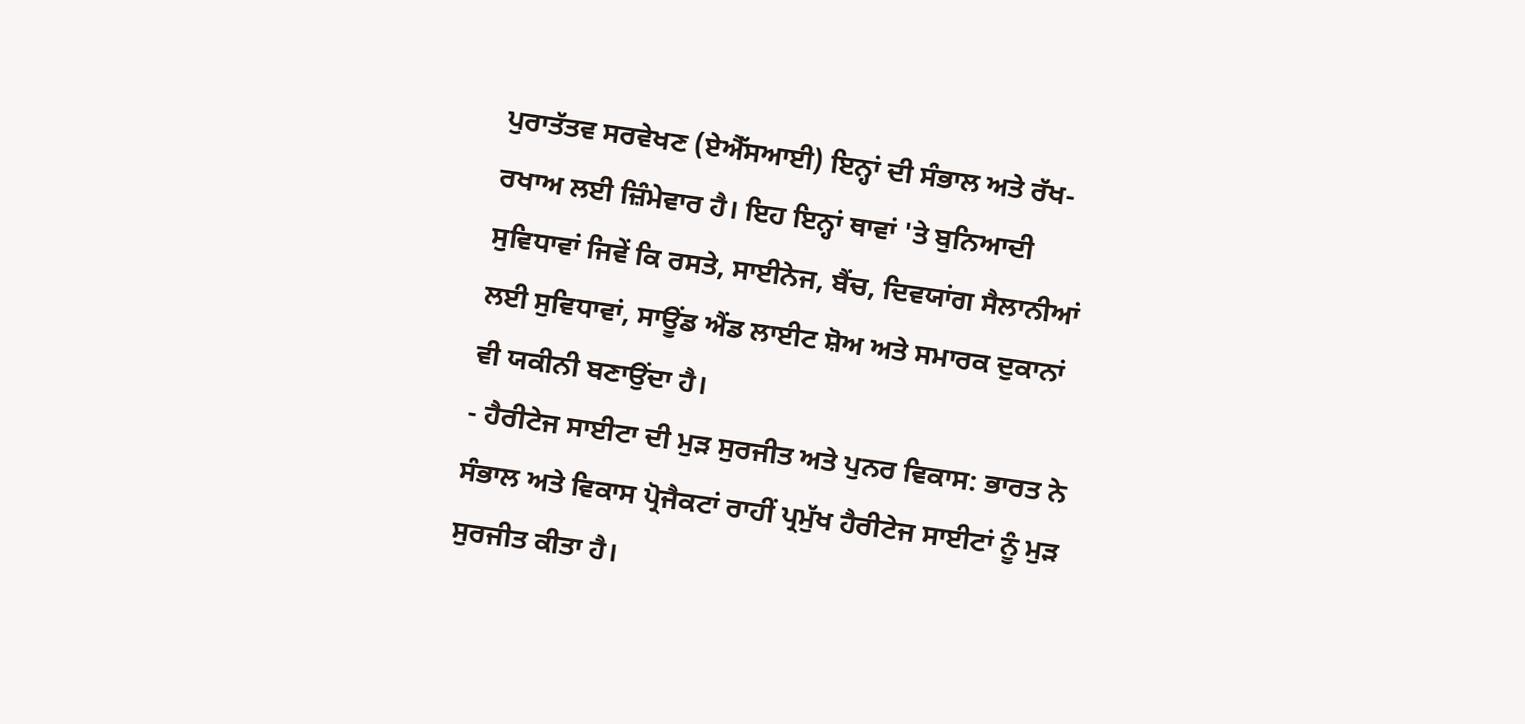ਪੁਰਾਤੱਤਵ ਸਰਵੇਖਣ (ਏਐੱਸਆਈ) ਇਨ੍ਹਾਂ ਦੀ ਸੰਭਾਲ ਅਤੇ ਰੱਖ-ਰਖਾਅ ਲਈ ਜ਼ਿੰਮੇਵਾਰ ਹੈ। ਇਹ ਇਨ੍ਹਾਂ ਥਾਵਾਂ 'ਤੇ ਬੁਨਿਆਦੀ ਸੁਵਿਧਾਵਾਂ ਜਿਵੇਂ ਕਿ ਰਸਤੇ, ਸਾਈਨੇਜ, ਬੈਂਚ, ਦਿਵਯਾਂਗ ਸੈਲਾਨੀਆਂ ਲਈ ਸੁਵਿਧਾਵਾਂ, ਸਾਊਂਡ ਐਂਡ ਲਾਈਟ ਸ਼ੋਅ ਅਤੇ ਸਮਾਰਕ ਦੁਕਾਨਾਂ ਵੀ ਯਕੀਨੀ ਬਣਾਉਂਦਾ ਹੈ।
- ਹੈਰੀਟੇਜ ਸਾਈਟਾ ਦੀ ਮੁੜ ਸੁਰਜੀਤ ਅਤੇ ਪੁਨਰ ਵਿਕਾਸ: ਭਾਰਤ ਨੇ ਸੰਭਾਲ ਅਤੇ ਵਿਕਾਸ ਪ੍ਰੋਜੈਕਟਾਂ ਰਾਹੀਂ ਪ੍ਰਮੁੱਖ ਹੈਰੀਟੇਜ ਸਾਈਟਾਂ ਨੂੰ ਮੁੜ ਸੁਰਜੀਤ ਕੀਤਾ ਹੈ।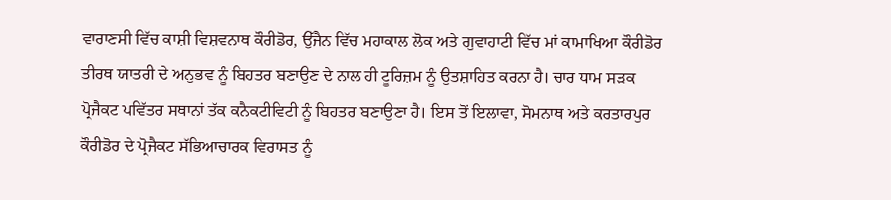ਵਾਰਾਣਸੀ ਵਿੱਚ ਕਾਸ਼ੀ ਵਿਸ਼ਵਨਾਥ ਕੌਰੀਡੋਰ, ਉੱਜੈਨ ਵਿੱਚ ਮਹਾਕਾਲ ਲੋਕ ਅਤੇ ਗੁਵਾਹਾਟੀ ਵਿੱਚ ਮਾਂ ਕਾਮਾਖਿਆ ਕੌਰੀਡੋਰ ਤੀਰਥ ਯਾਤਰੀ ਦੇ ਅਨੁਭਵ ਨੂੰ ਬਿਹਤਰ ਬਣਾਉਣ ਦੇ ਨਾਲ ਹੀ ਟੂਰਿਜ਼ਮ ਨੂੰ ਉਤਸ਼ਾਹਿਤ ਕਰਨਾ ਹੈ। ਚਾਰ ਧਾਮ ਸੜਕ ਪ੍ਰੋਜੈਕਟ ਪਵਿੱਤਰ ਸਥਾਨਾਂ ਤੱਕ ਕਨੈਕਟੀਵਿਟੀ ਨੂੰ ਬਿਹਤਰ ਬਣਾਉਣਾ ਹੈ। ਇਸ ਤੋਂ ਇਲਾਵਾ, ਸੋਮਨਾਥ ਅਤੇ ਕਰਤਾਰਪੁਰ ਕੌਰੀਡੋਰ ਦੇ ਪ੍ਰੋਜੈਕਟ ਸੱਭਿਆਚਾਰਕ ਵਿਰਾਸਤ ਨੂੰ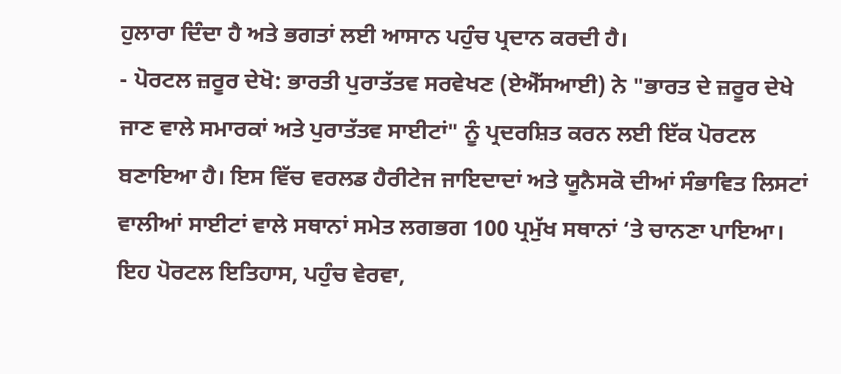ਹੁਲਾਰਾ ਦਿੰਦਾ ਹੈ ਅਤੇ ਭਗਤਾਂ ਲਈ ਆਸਾਨ ਪਹੁੰਚ ਪ੍ਰਦਾਨ ਕਰਦੀ ਹੈ।
- ਪੋਰਟਲ ਜ਼ਰੂਰ ਦੇਖੋ: ਭਾਰਤੀ ਪੁਰਾਤੱਤਵ ਸਰਵੇਖਣ (ਏਐੱਸਆਈ) ਨੇ "ਭਾਰਤ ਦੇ ਜ਼ਰੂਰ ਦੇਖੇ ਜਾਣ ਵਾਲੇ ਸਮਾਰਕਾਂ ਅਤੇ ਪੁਰਾਤੱਤਵ ਸਾਈਟਾਂ" ਨੂੰ ਪ੍ਰਦਰਸ਼ਿਤ ਕਰਨ ਲਈ ਇੱਕ ਪੋਰਟਲ ਬਣਾਇਆ ਹੈ। ਇਸ ਵਿੱਚ ਵਰਲਡ ਹੈਰੀਟੇਜ ਜਾਇਦਾਦਾਂ ਅਤੇ ਯੂਨੈਸਕੋ ਦੀਆਂ ਸੰਭਾਵਿਤ ਲਿਸਟਾਂ ਵਾਲੀਆਂ ਸਾਈਟਾਂ ਵਾਲੇ ਸਥਾਨਾਂ ਸਮੇਤ ਲਗਭਗ 100 ਪ੍ਰਮੁੱਖ ਸਥਾਨਾਂ ‘ਤੇ ਚਾਨਣਾ ਪਾਇਆ। ਇਹ ਪੋਰਟਲ ਇਤਿਹਾਸ, ਪਹੁੰਚ ਵੇਰਵਾ,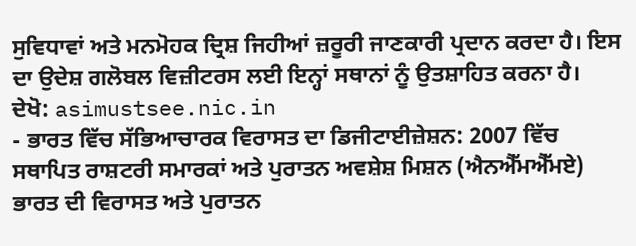ਸੁਵਿਧਾਵਾਂ ਅਤੇ ਮਨਮੋਹਕ ਦ੍ਰਿਸ਼ ਜਿਹੀਆਂ ਜ਼ਰੂਰੀ ਜਾਣਕਾਰੀ ਪ੍ਰਦਾਨ ਕਰਦਾ ਹੈ। ਇਸ ਦਾ ਉਦੇਸ਼ ਗਲੋਬਲ ਵਿਜ਼ੀਟਰਸ ਲਈ ਇਨ੍ਹਾਂ ਸਥਾਨਾਂ ਨੂੰ ਉਤਸ਼ਾਹਿਤ ਕਰਨਾ ਹੈ। ਦੇਖੋ: asimustsee.nic.in
- ਭਾਰਤ ਵਿੱਚ ਸੱਭਿਆਚਾਰਕ ਵਿਰਾਸਤ ਦਾ ਡਿਜੀਟਾਈਜ਼ੇਸ਼ਨ: 2007 ਵਿੱਚ ਸਥਾਪਿਤ ਰਾਸ਼ਟਰੀ ਸਮਾਰਕਾਂ ਅਤੇ ਪੁਰਾਤਨ ਅਵਸ਼ੇਸ਼ ਮਿਸ਼ਨ (ਐਨਐੱਮਐੱਮਏ) ਭਾਰਤ ਦੀ ਵਿਰਾਸਤ ਅਤੇ ਪੁਰਾਤਨ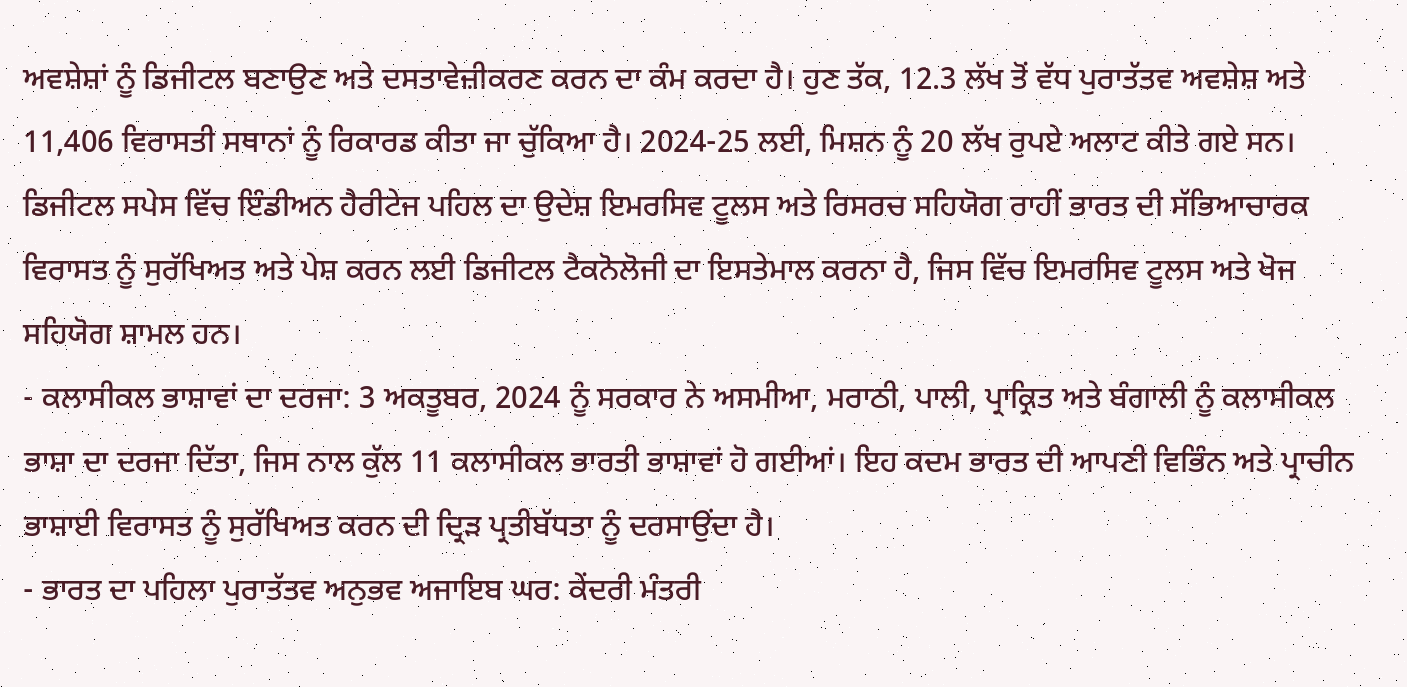ਅਵਸ਼ੇਸ਼ਾਂ ਨੂੰ ਡਿਜੀਟਲ ਬਣਾਉਣ ਅਤੇ ਦਸਤਾਵੇਜ਼ੀਕਰਣ ਕਰਨ ਦਾ ਕੰਮ ਕਰਦਾ ਹੈ। ਹੁਣ ਤੱਕ, 12.3 ਲੱਖ ਤੋਂ ਵੱਧ ਪੁਰਾਤੱਤਵ ਅਵਸ਼ੇਸ਼ ਅਤੇ 11,406 ਵਿਰਾਸਤੀ ਸਥਾਨਾਂ ਨੂੰ ਰਿਕਾਰਡ ਕੀਤਾ ਜਾ ਚੁੱਕਿਆ ਹੈ। 2024-25 ਲਈ, ਮਿਸ਼ਨ ਨੂੰ 20 ਲੱਖ ਰੁਪਏ ਅਲਾਟ ਕੀਤੇ ਗਏ ਸਨ। ਡਿਜੀਟਲ ਸਪੇਸ ਵਿੱਚ ਇੰਡੀਅਨ ਹੈਰੀਟੇਜ ਪਹਿਲ ਦਾ ਉਦੇਸ਼ ਇਮਰਸਿਵ ਟੂਲਸ ਅਤੇ ਰਿਸਰਚ ਸਹਿਯੋਗ ਰਾਹੀਂ ਭਾਰਤ ਦੀ ਸੱਭਿਆਚਾਰਕ ਵਿਰਾਸਤ ਨੂੰ ਸੁਰੱਖਿਅਤ ਅਤੇ ਪੇਸ਼ ਕਰਨ ਲਈ ਡਿਜੀਟਲ ਟੈਕਨੋਲੋਜੀ ਦਾ ਇਸਤੇਮਾਲ ਕਰਨਾ ਹੈ, ਜਿਸ ਵਿੱਚ ਇਮਰਸਿਵ ਟੂਲਸ ਅਤੇ ਖੋਜ ਸਹਿਯੋਗ ਸ਼ਾਮਲ ਹਨ।
- ਕਲਾਸੀਕਲ ਭਾਸ਼ਾਵਾਂ ਦਾ ਦਰਜਾ: 3 ਅਕਤੂਬਰ, 2024 ਨੂੰ ਸਰਕਾਰ ਨੇ ਅਸਮੀਆ, ਮਰਾਠੀ, ਪਾਲੀ, ਪ੍ਰਾਕ੍ਰਿਤ ਅਤੇ ਬੰਗਾਲੀ ਨੂੰ ਕਲਾਸੀਕਲ ਭਾਸ਼ਾ ਦਾ ਦਰਜਾ ਦਿੱਤਾ, ਜਿਸ ਨਾਲ ਕੁੱਲ 11 ਕਲਾਸੀਕਲ ਭਾਰਤੀ ਭਾਸ਼ਾਵਾਂ ਹੋ ਗਈਆਂ। ਇਹ ਕਦਮ ਭਾਰਤ ਦੀ ਆਪਣੀ ਵਿਭਿੰਨ ਅਤੇ ਪ੍ਰਾਚੀਨ ਭਾਸ਼ਾਈ ਵਿਰਾਸਤ ਨੂੰ ਸੁਰੱਖਿਅਤ ਕਰਨ ਦੀ ਦ੍ਰਿੜ ਪ੍ਰਤੀਬੱਧਤਾ ਨੂੰ ਦਰਸਾਉਂਦਾ ਹੈ।
- ਭਾਰਤ ਦਾ ਪਹਿਲਾ ਪੁਰਾਤੱਤਵ ਅਨੁਭਵ ਅਜਾਇਬ ਘਰ: ਕੇਂਦਰੀ ਮੰਤਰੀ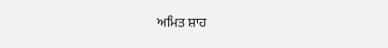ਅਮਿਤ ਸ਼ਾਹ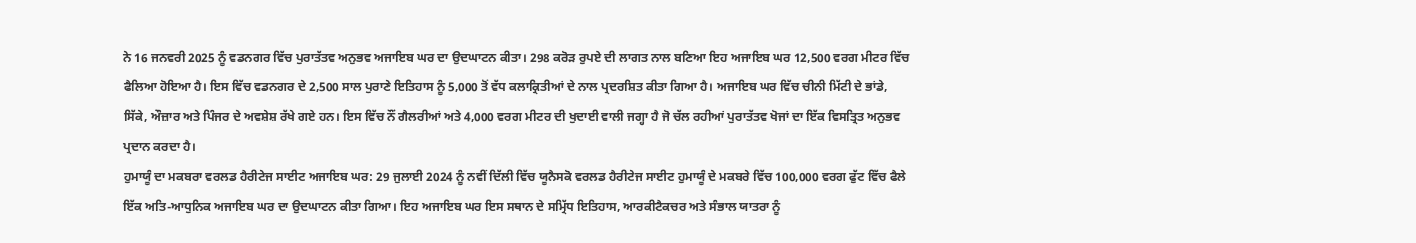ਨੇ 16 ਜਨਵਰੀ 2025 ਨੂੰ ਵਡਨਗਰ ਵਿੱਚ ਪੁਰਾਤੱਤਵ ਅਨੁਭਵ ਅਜਾਇਬ ਘਰ ਦਾ ਉਦਘਾਟਨ ਕੀਤਾ। 298 ਕਰੋੜ ਰੁਪਏ ਦੀ ਲਾਗਤ ਨਾਲ ਬਣਿਆ ਇਹ ਅਜਾਇਬ ਘਰ 12,500 ਵਰਗ ਮੀਟਰ ਵਿੱਚ ਫੈਲਿਆ ਹੋਇਆ ਹੈ। ਇਸ ਵਿੱਚ ਵਡਨਗਰ ਦੇ 2,500 ਸਾਲ ਪੁਰਾਣੇ ਇਤਿਹਾਸ ਨੂੰ 5,000 ਤੋਂ ਵੱਧ ਕਲਾਕ੍ਰਿਤੀਆਂ ਦੇ ਨਾਲ ਪ੍ਰਦਰਸ਼ਿਤ ਕੀਤਾ ਗਿਆ ਹੈ। ਅਜਾਇਬ ਘਰ ਵਿੱਚ ਚੀਨੀ ਮਿੱਟੀ ਦੇ ਭਾਂਡੇ, ਸਿੱਕੇ, ਔਜ਼ਾਰ ਅਤੇ ਪਿੰਜਰ ਦੇ ਅਵਸ਼ੇਸ਼ ਰੱਖੇ ਗਏ ਹਨ। ਇਸ ਵਿੱਚ ਨੌਂ ਗੈਲਰੀਆਂ ਅਤੇ 4,000 ਵਰਗ ਮੀਟਰ ਦੀ ਖੁਦਾਈ ਵਾਲੀ ਜਗ੍ਹਾ ਹੈ ਜੋ ਚੱਲ ਰਹੀਆਂ ਪੁਰਾਤੱਤਵ ਖੋਜਾਂ ਦਾ ਇੱਕ ਵਿਸਤ੍ਰਿਤ ਅਨੁਭਵ ਪ੍ਰਦਾਨ ਕਰਦਾ ਹੈ।
ਹੁਮਾਯੂੰ ਦਾ ਮਕਬਰਾ ਵਰਲਡ ਹੈਰੀਟੇਜ ਸਾਈਟ ਅਜਾਇਬ ਘਰ: 29 ਜੁਲਾਈ 2024 ਨੂੰ ਨਵੀਂ ਦਿੱਲੀ ਵਿੱਚ ਯੂਨੈਸਕੋ ਵਰਲਡ ਹੈਰੀਟੇਜ ਸਾਈਟ ਹੁਮਾਯੂੰ ਦੇ ਮਕਬਰੇ ਵਿੱਚ 100,000 ਵਰਗ ਫੁੱਟ ਵਿੱਚ ਫੈਲੇ ਇੱਕ ਅਤਿ-ਆਧੁਨਿਕ ਅਜਾਇਬ ਘਰ ਦਾ ਉਦਘਾਟਨ ਕੀਤਾ ਗਿਆ। ਇਹ ਅਜਾਇਬ ਘਰ ਇਸ ਸਥਾਨ ਦੇ ਸਮ੍ਰਿੱਧ ਇਤਿਹਾਸ, ਆਰਕੀਟੈਕਚਰ ਅਤੇ ਸੰਭਾਲ ਯਾਤਰਾ ਨੂੰ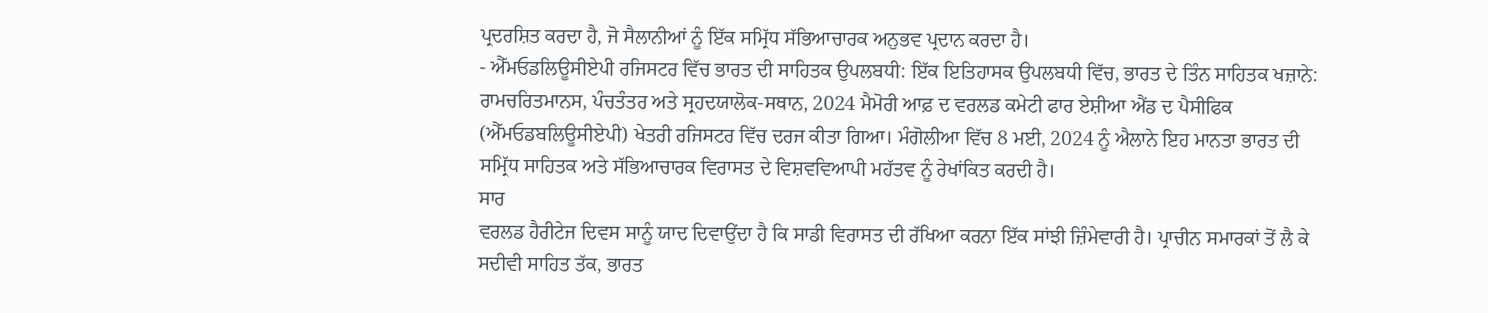ਪ੍ਰਦਰਸ਼ਿਤ ਕਰਦਾ ਹੈ, ਜੋ ਸੈਲਾਨੀਆਂ ਨੂੰ ਇੱਕ ਸਮ੍ਰਿੱਧ ਸੱਭਿਆਚਾਰਕ ਅਨੁਭਵ ਪ੍ਰਦਾਨ ਕਰਦਾ ਹੈ।
- ਐੱਮਓਡਲਿਊਸੀਏਪੀ ਰਜਿਸਟਰ ਵਿੱਚ ਭਾਰਤ ਦੀ ਸਾਹਿਤਕ ਉਪਲਬਧੀ: ਇੱਕ ਇਤਿਹਾਸਕ ਉਪਲਬਧੀ ਵਿੱਚ, ਭਾਰਤ ਦੇ ਤਿੰਨ ਸਾਹਿਤਕ ਖਜ਼ਾਨੇ: ਰਾਮਚਰਿਤਮਾਨਸ, ਪੰਚਤੰਤਰ ਅਤੇ ਸ੍ਰਹਦਯਾਲੋਕ-ਸਥਾਨ, 2024 ਮੈਮੋਰੀ ਆਫ਼ ਦ ਵਰਲਡ ਕਮੇਟੀ ਫਾਰ ਏਸ਼ੀਆ ਐਂਡ ਦ ਪੈਸੀਫਿਕ (ਐੱਮਓਡਬਲਿਊਸੀਏਪੀ) ਖੇਤਰੀ ਰਜਿਸਟਰ ਵਿੱਚ ਦਰਜ ਕੀਤਾ ਗਿਆ। ਮੰਗੋਲੀਆ ਵਿੱਚ 8 ਮਈ, 2024 ਨੂੰ ਐਲਾਨੇ ਇਹ ਮਾਨਤਾ ਭਾਰਤ ਦੀ ਸਮ੍ਰਿੱਧ ਸਾਹਿਤਕ ਅਤੇ ਸੱਭਿਆਚਾਰਕ ਵਿਰਾਸਤ ਦੇ ਵਿਸ਼ਵਵਿਆਪੀ ਮਹੱਤਵ ਨੂੰ ਰੇਖਾਂਕਿਤ ਕਰਦੀ ਹੈ।
ਸਾਰ
ਵਰਲਡ ਹੈਰੀਟੇਜ ਦਿਵਸ ਸਾਨੂੰ ਯਾਦ ਦਿਵਾਉਂਦਾ ਹੈ ਕਿ ਸਾਡੀ ਵਿਰਾਸਤ ਦੀ ਰੱਖਿਆ ਕਰਨਾ ਇੱਕ ਸਾਂਝੀ ਜ਼ਿੰਮੇਵਾਰੀ ਹੈ। ਪ੍ਰਾਚੀਨ ਸਮਾਰਕਾਂ ਤੋਂ ਲੈ ਕੇ ਸਦੀਵੀ ਸਾਹਿਤ ਤੱਕ, ਭਾਰਤ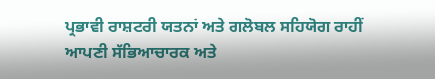ਪ੍ਰਭਾਵੀ ਰਾਸ਼ਟਰੀ ਯਤਨਾਂ ਅਤੇ ਗਲੋਬਲ ਸਹਿਯੋਗ ਰਾਹੀਂ ਆਪਣੀ ਸੱਭਿਆਚਾਰਕ ਅਤੇ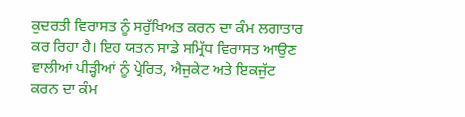ਕੁਦਰਤੀ ਵਿਰਾਸਤ ਨੂੰ ਸਰੁੱਖਿਅਤ ਕਰਨ ਦਾ ਕੰਮ ਲਗਾਤਾਰ ਕਰ ਰਿਹਾ ਹੈ। ਇਹ ਯਤਨ ਸਾਡੇ ਸਮ੍ਰਿੱਧ ਵਿਰਾਸਤ ਆਉਣ ਵਾਲੀਆਂ ਪੀੜ੍ਹੀਆਂ ਨੂੰ ਪ੍ਰੇਰਿਤ, ਐਜੁਕੇਟ ਅਤੇ ਇਕਜੁੱਟ ਕਰਨ ਦਾ ਕੰਮ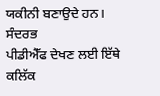ਯਕੀਨੀ ਬਣਾਉਦੇ ਹਨ।
ਸੰਦਰਭ
ਪੀਡੀਐੱਫ ਦੇਖਣ ਲਈ ਇੱਥੇ ਕਲਿੱਕ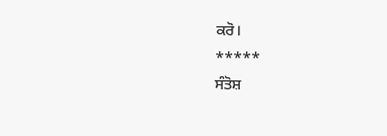ਕਰੋ।
*****
ਸੰਤੋਸ਼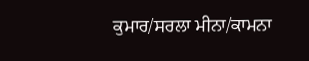ਕੁਮਾਰ/ਸਰਲਾ ਮੀਨਾ/ਕਾਮਨਾ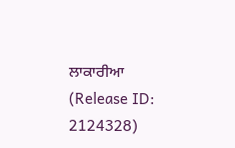ਲਾਕਾਰੀਆ
(Release ID: 2124328)